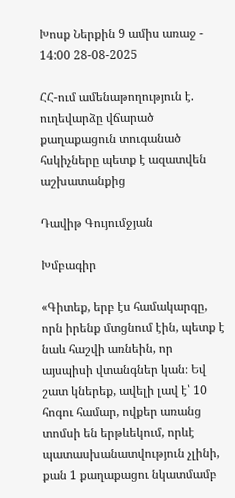Խոսք Ներքին 9 ամիս առաջ - 14:00 28-08-2025

ՀՀ-ում ամենաթողություն է. ուղեվարձը վճարած քաղաքացուն տուգանած հսկիչները պետք է ազատվեն աշխատանքից

Դավիթ Գույումջյան

Խմբագիր

«Գիտեք, երբ էս համակարգը, որն իրենք մտցնում էին, պետք է նաև հաշվի առնեին, որ այսպիսի վտանգներ կան։ Եվ շատ կներեք, ավելի լավ է՝ 10 հոգու համար, ովքեր առանց տոմսի են երթևեկում, որևէ պատասխանատվություն չլինի, քան 1 քաղաքացու նկատմամբ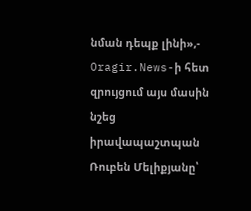նման դեպք լինի»,- Oragir.News-ի հետ զրույցում այս մասին նշեց իրավապաշտպան Ռուբեն Մելիքյանը՝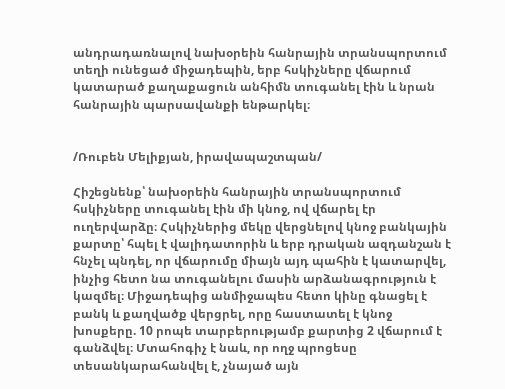անդրադառնալով նախօրեին հանրային տրանսպորտում տեղի ունեցած միջադեպին, երբ հսկիչները վճարում կատարած քաղաքացուն անհիմն տուգանել էին և նրան հանրային պարսավանքի ենթարկել։


/Ռուբեն Մելիքյան, իրավապաշտպան/

Հիշեցնենք՝ նախօրեին հանրային տրանսպորտում հսկիչները տուգանել էին մի կնոջ, ով վճարել էր ուղերվարձը։ Հսկիչներից մեկը վերցնելով կնոջ բանկային քարտը՝ հպել է վալիդատորին և երբ դրական ազդանշան է հնչել պնդել, որ վճարումը միայն այդ պահին է կատարվել, ինչից հետո նա տուգանելու մասին արձանագրություն է կազմել։ Միջադեպից անմիջապես հետո կինը գնացել է բանկ և քաղվածք վերցրել, որը հաստատել է կնոջ խոսքերը. 10 րոպե տարբերությամբ քարտից 2 վճարում է գանձվել։ Մտահոգիչ է նաև, որ ողջ պրոցեսը տեսանկարահանվել է, չնայած այն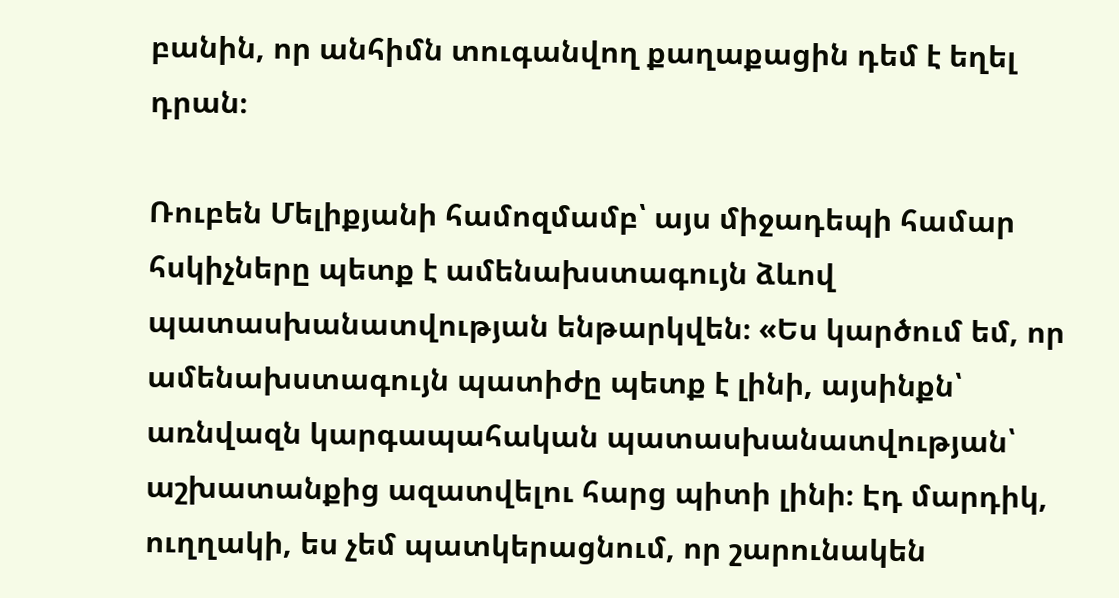բանին, որ անհիմն տուգանվող քաղաքացին դեմ է եղել դրան։

Ռուբեն Մելիքյանի համոզմամբ՝ այս միջադեպի համար հսկիչները պետք է ամենախստագույն ձևով պատասխանատվության ենթարկվեն։ «Ես կարծում եմ, որ ամենախստագույն պատիժը պետք է լինի, այսինքն՝ առնվազն կարգապահական պատասխանատվության՝ աշխատանքից ազատվելու հարց պիտի լինի։ Էդ մարդիկ, ուղղակի, ես չեմ պատկերացնում, որ շարունակեն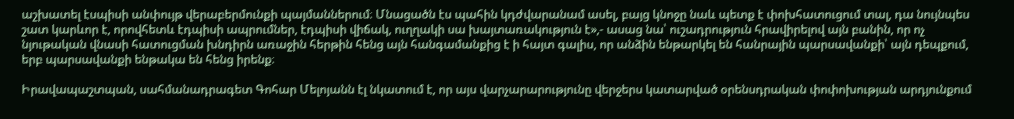աշխատել էսպիսի անփույթ վերաբերմունքի պայմաններում։ Մնացածն էս պահին կդժվարանամ ասել, բայց կնոջը նաև պետք է փոխհատուցում տալ, դա նույնպես շատ կարևոր է, որովհետև էդպիսի ապրումներ, էդպիսի վիճակ, ուղղակի սա խայտառակություն է»,- ասաց նա՝ ուշադրություն հրավիրելով այն բանին, որ ոչ նյութական վնասի հատուցման խնդիրն առաջին հերթին հենց այն հանգամանքից է ի հայտ գալիս, որ անձին ենթարկել են հանրային պարսավանքի՝ այն դեպքում, երբ պարսավանքի ենթակա են հենց իրենք։

Իրավապաշտպան, սահմանադրագետ Գոհար Մելոյանն էլ նկատում է, որ այս վարչարարությունը վերջերս կատարված օրենսդրական փոփոխության արդյունքում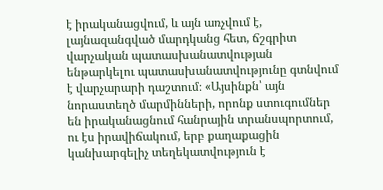է իրականացվում, և այն առչվում է, լայնազանգված մարդկանց հետ, ճշգրիտ վարչական պատասխանատվության ենթարկելու պատասխանատվությունը գտնվում է վարչարարի դաշտում։ «Այսինքն՝ այն նորաստեղծ մարմինների, որոնք ստուգումներ են իրականացնում հանրային տրանսպորտում, ու էս իրավիճակում, երբ քաղաքացին կանխարգելիչ տեղեկատվություն է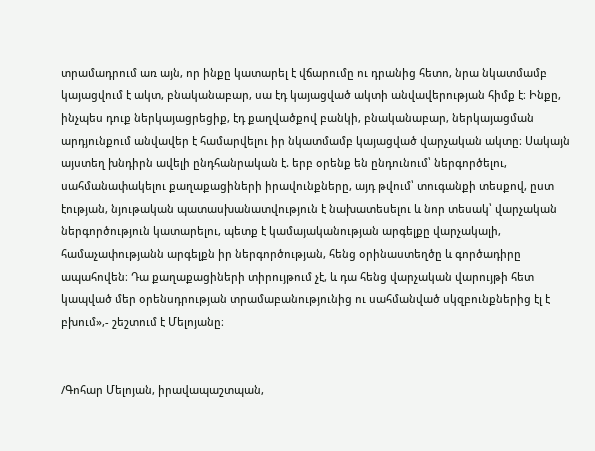տրամադրում առ այն, որ ինքը կատարել է վճարումը ու դրանից հետո, նրա նկատմամբ կայացվում է ակտ, բնականաբար, սա էդ կայացված ակտի անվավերության հիմք է։ Ինքը, ինչպես դուք ներկայացրեցիք, էդ քաղվածքով բանկի, բնականաբար, ներկայացման արդյունքում անվավեր է համարվելու իր նկատմամբ կայացված վարչական ակտը։ Սակայն այստեղ խնդիրն ավելի ընդհանրական է. երբ օրենք են ընդունում՝ ներգործելու, սահմանափակելու քաղաքացիների իրավունքները, այդ թվում՝ տուգանքի տեսքով, ըստ էության, նյութական պատասխանատվություն է նախատեսելու և նոր տեսակ՝ վարչական ներգործություն կատարելու, պետք է կամայականության արգելքը վարչակալի, համաչափությանն արգելքն իր ներգործության, հենց օրինաստեղծը և գործադիրը ապահովեն։ Դա քաղաքացիների տիրույթում չէ, և դա հենց վարչական վարույթի հետ կապված մեր օրենսդրության տրամաբանությունից ու սահմանված սկզբունքներից էլ է բխում»,- շեշտում է Մելոյանը։


/Գոհար Մելոյան, իրավապաշտպան,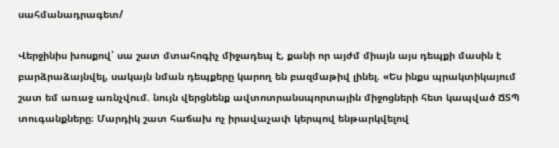սահմանադրագետ/

Վերջինիս խոսքով՝ սա շատ մտահոգիչ միջադեպ է, քանի որ այժմ միայն այս դեպքի մասին է բարձրաձայնվել, սակայն նման դեպքերը կարող են բազմաթիվ լինել. «Ես ինքս պրակտիկայում շատ եմ առաջ առնչվում. նույն վերցնենք ավտոտրանսպորտային միջոցների հետ կապված ՃՏՊ տուգանքները։ Մարդիկ շատ հաճախ ոչ իրավաչափ կերպով ենթարկվելով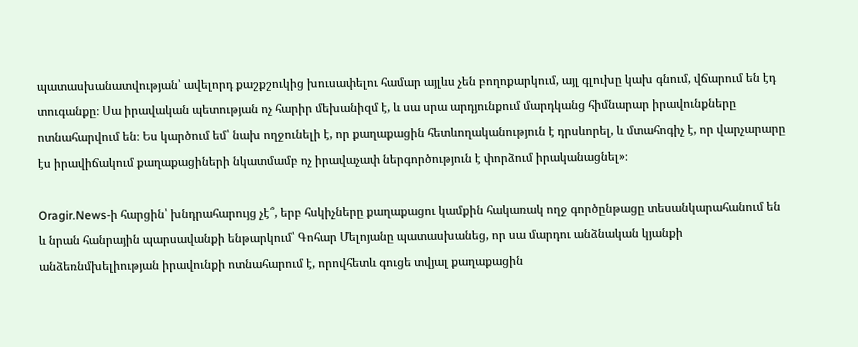պատասխանատվության՝ ավելորդ քաշքշուկից խուսափելու համար այլևս չեն բողոքարկում, այլ գլուխը կախ գնում, վճարում են էդ տուգանքը։ Սա իրավական պետության ոչ հարիր մեխանիզմ է, և սա սրա արդյունքում մարդկանց հիմնարար իրավունքները ոտնահարվում են։ Ես կարծում եմ՝ նախ ողջունելի է, որ քաղաքացին հետևողականություն է դրսևորել, և մտահոգիչ է, որ վարչարարը էս իրավիճակում քաղաքացիների նկատմամբ ոչ իրավաչափ ներգործություն է փորձում իրականացնել»։

Oragir.News-ի հարցին՝ խնդրահարույց չէ՞, երբ հսկիչները քաղաքացու կամքին հակառակ ողջ գործընթացը տեսանկարահանում են և նրան հանրային պարսավանքի ենթարկում՝ Գոհար Մելոյանը պատասխանեց, որ սա մարդու անձնական կյանքի անձեռնմխելիության իրավունքի ոտնահարում է, որովհետև գուցե տվյալ քաղաքացին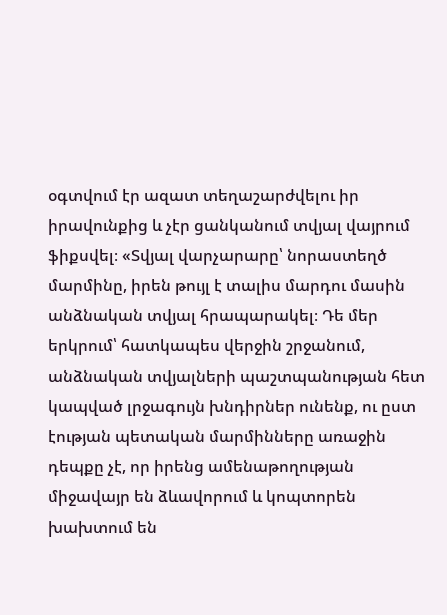օգտվում էր ազատ տեղաշարժվելու իր իրավունքից և չէր ցանկանում տվյալ վայրում ֆիքսվել։ «Տվյալ վարչարարը՝ նորաստեղծ մարմինը, իրեն թույլ է տալիս մարդու մասին անձնական տվյալ հրապարակել։ Դե մեր երկրում՝ հատկապես վերջին շրջանում, անձնական տվյալների պաշտպանության հետ կապված լրջագույն խնդիրներ ունենք, ու ըստ էության պետական մարմինները առաջին դեպքը չէ, որ իրենց ամենաթողության միջավայր են ձևավորում և կոպտորեն խախտում են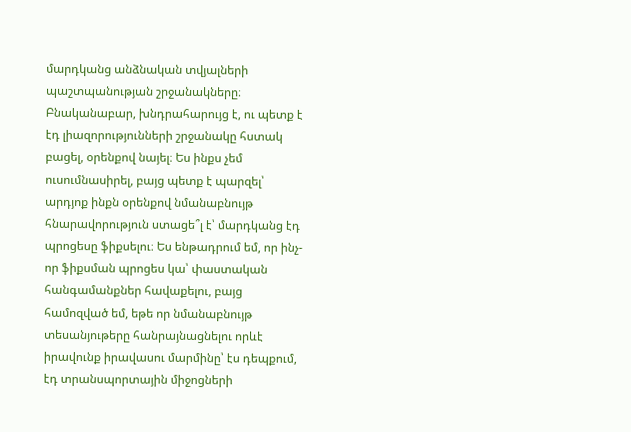մարդկանց անձնական տվյալների պաշտպանության շրջանակները։ Բնականաբար, խնդրահարույց է, ու պետք է էդ լիազորությունների շրջանակը հստակ բացել, օրենքով նայել։ Ես ինքս չեմ ուսումնասիրել, բայց պետք է պարզել՝ արդյոք ինքն օրենքով նմանաբնույթ հնարավորություն ստացե՞լ է՝ մարդկանց էդ պրոցեսը ֆիքսելու։ Ես ենթադրում եմ, որ ինչ-որ ֆիքսման պրոցես կա՝ փաստական հանգամանքներ հավաքելու, բայց համոզված եմ, եթե որ նմանաբնույթ տեսանյութերը հանրայնացնելու որևէ իրավունք իրավասու մարմինը՝ էս դեպքում, էդ տրանսպորտային միջոցների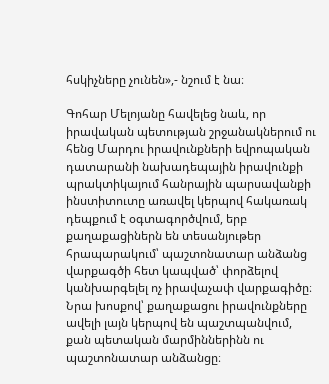հսկիչները չունեն»,- նշում է նա։

Գոհար Մելոյանը հավելեց նաև, որ իրավական պետության շրջանակներում ու հենց Մարդու իրավունքների եվրոպական դատարանի նախադեպային իրավունքի պրակտիկայում հանրային պարսավանքի ինստիտուտը առավել կերպով հակառակ դեպքում է օգտագործվում, երբ քաղաքացիներն են տեսանյութեր հրապարակում՝ պաշտոնատար անձանց վարքագծի հետ կապված՝ փորձելով կանխարգելել ոչ իրավաչափ վարքագիծը։ Նրա խոսքով՝ քաղաքացու իրավունքները ավելի լայն կերպով են պաշտպանվում, քան պետական մարմիններինն ու պաշտոնատար անձանցը։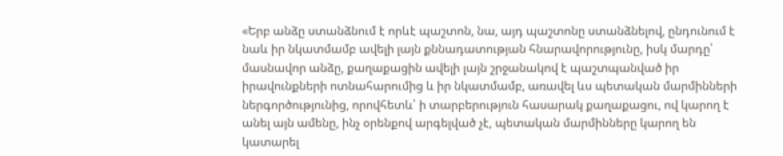«Երբ անձը ստանձնում է որևէ պաշտոն, նա, այդ պաշտոնը ստանձնելով, ընդունում է նաև իր նկատմամբ ավելի լայն քննադատության հնարավորությունը, իսկ մարդը՝ մասնավոր անձը, քաղաքացին ավելի լայն շրջանակով է պաշտպանված իր իրավունքների ոտնահարումից և իր նկատմամբ, առավել ևս պետական մարմինների ներգործությունից, որովհետև՝ ի տարբերություն հասարակ քաղաքացու, ով կարող է անել այն ամենը, ինչ օրենքով արգելված չէ, պետական մարմինները կարող են կատարել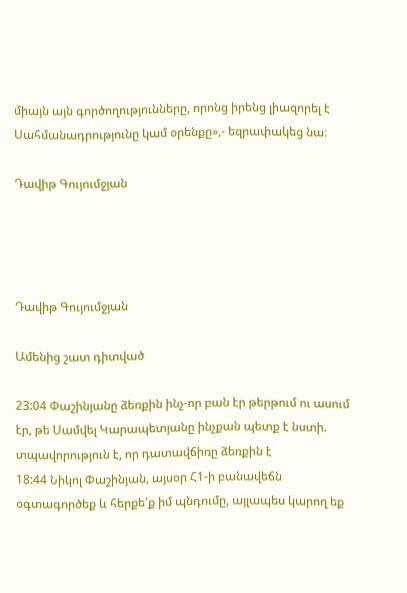միայն այն գործողությունները, որոնց իրենց լիազորել է Սահմանադրությունը կամ օրենքը»,- եզրափակեց նա։

Դավիթ Գույումջյան




Դավիթ Գույումջյան

Ամենից շատ դիտված

23:04 Փաշինյանը ձեռքին ինչ-որ բան էր թերթում ու ասում էր, թե Սամվել Կարապետյանը ինչքան պետք է նստի. տպավորություն է, որ դատավճիռը ձեռքին է
18:44 Նիկոլ Փաշինյան, այսօր Հ1-ի բանավեճն օգտագործեք և հերքե'ք իմ պնդումը, այլապես կարող եք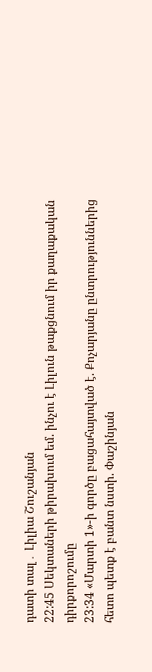դատի տալ․ Լիլիա Շուշանյան
22:45 Սեկտաների թիրախում եմ. ինչու է Լիլուն թաքցնում իր քաղաքական դիրքորոշումը
23:34 «Մարտի 1»-ի գործը բացահայտված է. Քոչարյանը ընտրություններից հետո պետք է բանտ նստի. Փաշինյան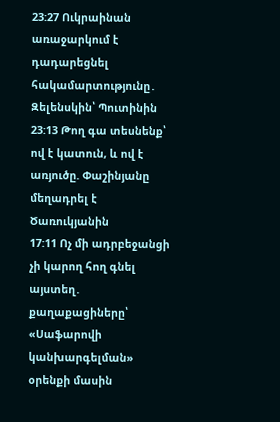23:27 Ուկրաինան առաջարկում է դադարեցնել հակամարտությունը․ Զելենսկին՝ Պուտինին
23:13 Թող գա տեսնենք՝ ով է կատուն, և ով է առյուծը. Փաշինյանը մեղադրել է Ծառուկյանին
17:11 Ոչ մի ադրբեջանցի չի կարող հող գնել այստեղ․ քաղաքացիները՝ «Սաֆարովի կանխարգելման» օրենքի մասին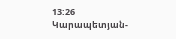13:26 Կարապետյան-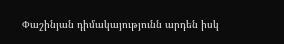Փաշինյան դիմակայությունն արդեն իսկ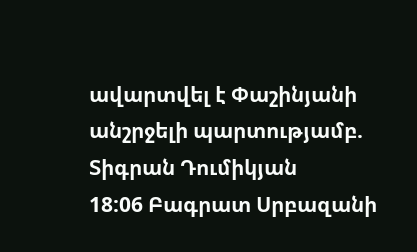ավարտվել է Փաշինյանի անշրջելի պարտությամբ. Տիգրան Դումիկյան
18:06 Բագրատ Սրբազանի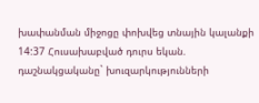խափանման միջոցը փոխվեց տնային կալանքի
14:37 Հուսախաբված դուրս եկան. դաշնակցականը` խուզարկությունների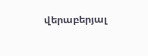վերաբերյալ